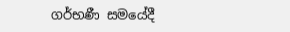ගර්භණී සමයේදී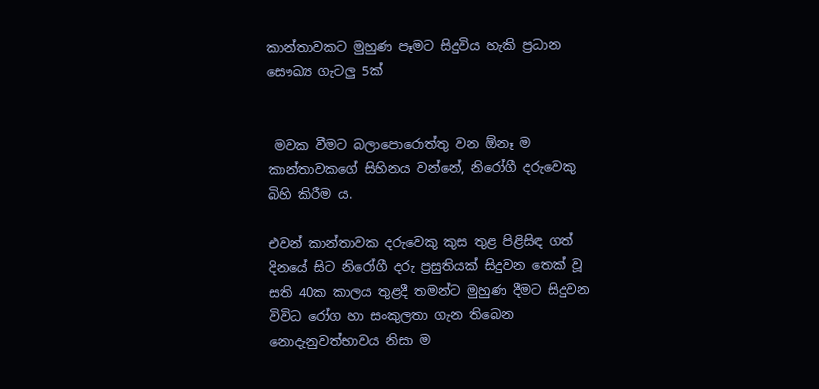කාන්තාවකට මුහුණ පෑමට සිදුවිය හැකි ප්‍රධාන සෞඛ්‍ය ගැටලු 5ක්


 මවක වීමට බලාපොරොත්තු වන ඕනෑ ම කාන්තාවකගේ සිහිනය වන්නේ, නිරෝගී දරුවෙකු බිහි කිරීම ය.

එවන් කාන්තාවක දරුවෙකු කුස තුළ පිළිසිඳ ගත් දිනයේ සිට නිරෝගී දරු ප්‍රසුතියක් සිදුවන තෙක් වූ සති 40ක කාලය තුළදී තමන්ට මුහුණ දීමට සිදුවන විවිධ රෝග හා සංකුලතා ගැන තිබෙන නොදැනුවත්භාවය නිසා ම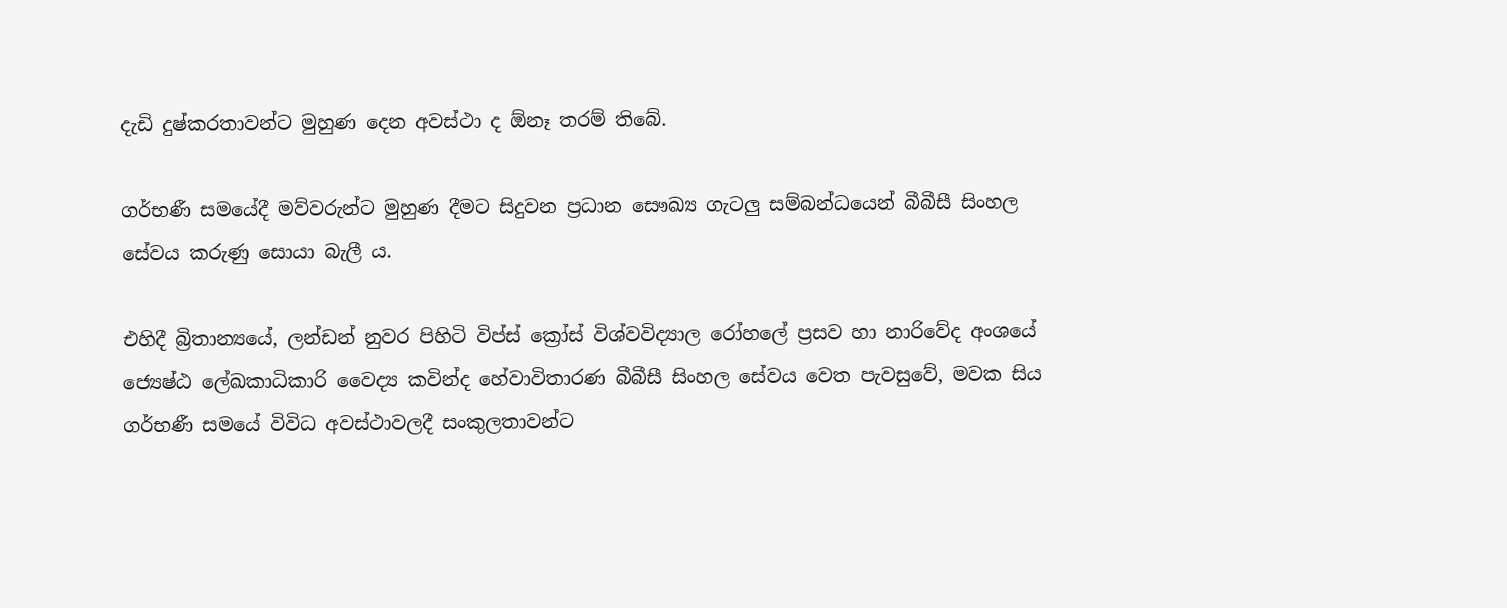දැඩි දුෂ්කරතාවන්ට මුහුණ දෙන අවස්ථා ද ඕනෑ තරම් තිබේ.

ගර්භණී සමයේදී මව්වරුන්ට මුහුණ දීමට සිදුවන ප්‍රධාන සෞඛ්‍ය ගැටලු සම්බන්ධයෙන් බීබීසී සිංහල සේවය කරුණු සොයා බැලී ය.

එහිදී බ්‍රිතාන්‍යයේ, ලන්ඩන් නුවර පිහිටි විප්ස් ක්‍රෝස් විශ්වවිද්‍යාල රෝහලේ ප්‍රසව හා නාරිවේද අංශයේ ජ්‍යෙෂ්ඨ ලේඛකාධිකාරි වෛද්‍ය කවින්ද හේවාවිතාරණ බීබීසී සිංහල සේවය වෙත පැවසුවේ, මවක සිය ගර්භණී සමයේ විවිධ අවස්ථාවලදී සංකුලතාවන්ට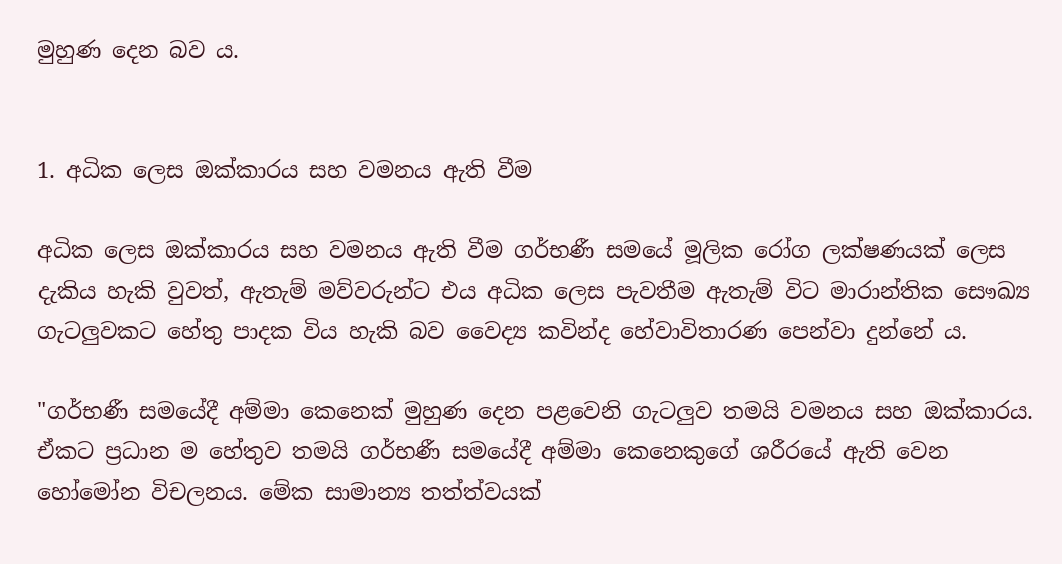මුහුණ දෙන බව ය.


1. අධික ලෙස ඔක්කාරය සහ වමනය ඇති වීම

අධික ලෙස ඔක්කාරය සහ වමනය ඇති වීම ගර්භණී සමයේ මූලික රෝග ලක්ෂණයක් ලෙස දැකිය හැකි වුවත්, ඇතැම් මව්වරුන්ට එය අධික ලෙස පැවතීම ඇතැම් විට මාරාන්තික සෞඛ්‍ය ගැටලුවකට හේතු පාදක විය හැකි බව වෛද්‍ය කවින්ද හේවාවිතාරණ පෙන්වා දුන්නේ ය.

"ගර්භණී සමයේදී අම්මා කෙනෙක් මුහුණ දෙන පළවෙනි ගැටලුව තමයි වමනය සහ ඔක්කාරය. ඒකට ප්‍රධාන ම හේතුව තමයි ගර්භණී සමයේදී අම්මා කෙනෙකුගේ ශරීරයේ ඇති වෙන හෝමෝන විචලනය. මේක සාමාන්‍ය තත්ත්වයක්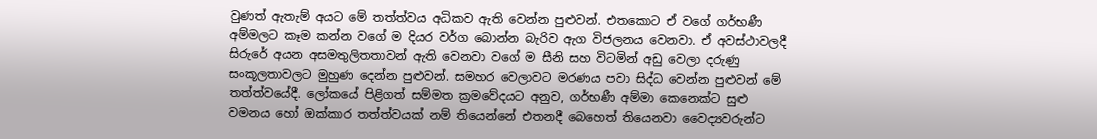වුණත් ඇතැම් අයට මේ තත්ත්වය අධිකව ඇති වෙන්න පුළුවන්. එතකොට ඒ වගේ ගර්භණී අම්මලට කෑම කන්න වගේ ම දියර වර්ග බොන්න බැරිව ඇග විජලනය වෙනවා. ඒ අවස්ථාවලදී සිරුරේ අයන අසමතුලිතතාවන් ඇති වෙනවා වගේ ම සීනි සහ විටමින් අඩු වෙලා දරුණු සංකූලතාවලට මුහුණ දෙන්න පුළුවන්. සමහර වෙලාවට මරණය පවා සිද්ධ වෙන්න පුළුවන් මේ තත්ත්වයේදී. ලෝකයේ පිළිගත් සම්මත ක්‍රමවේදයට අනුව, ගර්භණී අම්මා කෙනෙක්ට සුළු වමනය හෝ ඔක්කාර තත්ත්වයක් නම් තියෙන්නේ එතනදී බෙහෙත් තියෙනවා වෛද්‍යවරුන්ට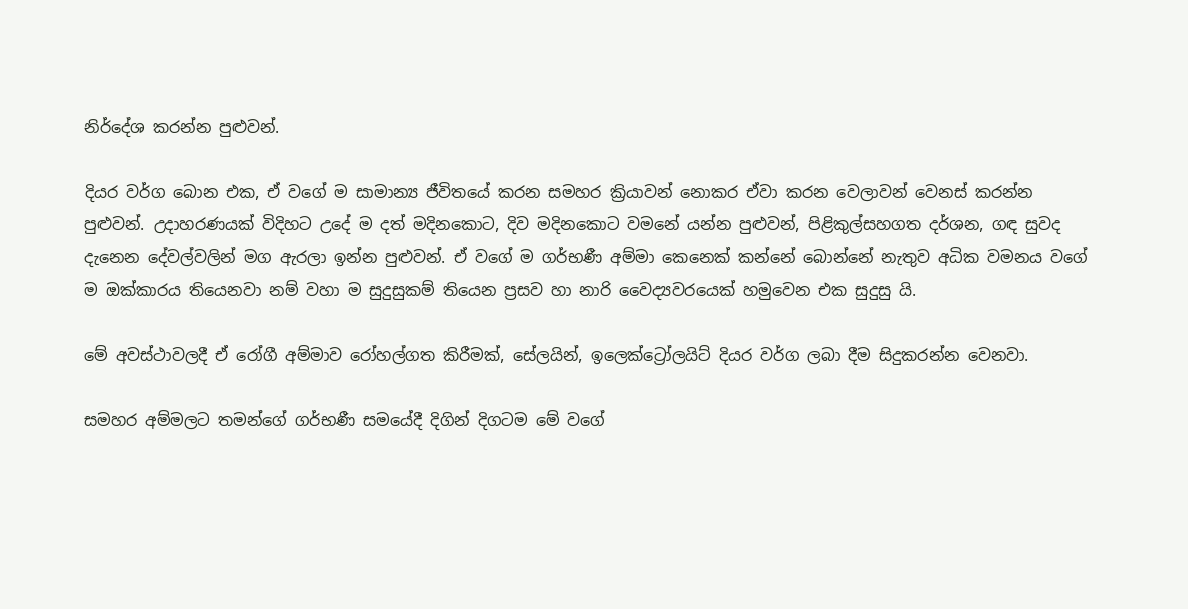නිර්දේශ කරන්න පුළුවන්.

දියර වර්ග බොන එක, ඒ වගේ ම සාමාන්‍ය ජීවිතයේ කරන සමහර ක්‍රියාවන් නොකර ඒවා කරන වෙලාවන් වෙනස් කරන්න පුළුවන්. උදාහරණයක් විදිහට උදේ ම දත් මදිනකොට, දිව මදිනකොට වමනේ යන්න පුළුවන්, පිළිකුල්සහගත දර්ශන, ගඳ සුවද දැනෙන දේවල්වලින් මග ඇරලා ඉන්න පුළුවන්. ඒ වගේ ම ගර්භණී අම්මා කෙනෙක් කන්නේ බොන්නේ නැතුව අධික වමනය වගේ ම ඔක්කාරය තියෙනවා නම් වහා ම සුදුසුකම් තියෙන ප්‍රසව හා නාරි වෛද්‍යවරයෙක් හමුවෙන එක සුදුසු යි.

මේ අවස්ථාවලදී ඒ රෝගී අම්මාව රෝහල්ගත කිරීමක්, සේලයින්, ඉලෙක්ට්‍රෝලයිට් දියර වර්ග ලබා දීම සිදුකරන්න වෙනවා.

සමහර අම්මලට තමන්ගේ ගර්භණී සමයේදී දිගින් දිගටම මේ වගේ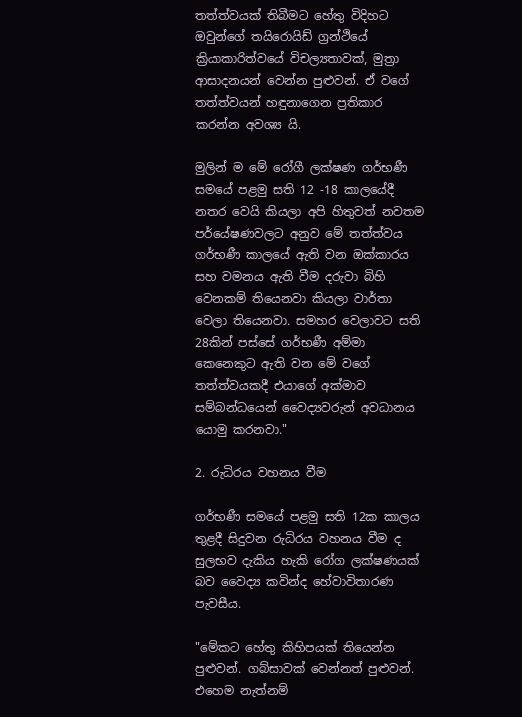තත්ත්වයක් තිබීමට හේතු විදිහට ඔවුන්ගේ තයිරොයිඩ් ග්‍රන්ථියේ ක්‍රියාකාරිත්වයේ විචල්‍යතාවක්, මුත්‍රා ආසාදනයන් වෙන්න පුළුවන්. ඒ වගේ තත්ත්වයන් හඳුනාගෙන ප්‍රතිකාර කරන්න අවශ්‍ය යි.

මුලින් ම මේ රෝගී ලක්ෂණ ගර්භණී සමයේ පළමු සති 12 -18 කාලයේදී නතර වෙයි කියලා අපි හිතුවත් නවතම පර්යේෂණවලට අනුව මේ තත්ත්වය ගර්භණී කාලයේ ඇති වන ඔක්කාරය සහ වමනය ඇති වීම දරුවා බිහි වෙනකම් තියෙනවා කියලා වාර්තා වෙලා තියෙනවා. සමහර වෙලාවට සති 28කින් පස්සේ ගර්භණී අම්මා කෙනෙකුට ඇති වන මේ වගේ තත්ත්වයකදී එයාගේ අක්මාව සම්බන්ධයෙන් වෛද්‍යවරුන් අවධානය යොමු කරනවා."

2. රුධිරය වහනය වීම

ගර්භණී සමයේ පළමු සති 12ක කාලය තුළදී සිදුවන රුධිරය වහනය වීම ද සුලභව දැකිය හැකි රෝග ලක්ෂණයක් බව වෛද්‍ය කවින්ද හේවාවිතාරණ පැවසීය.

"මේකට හේතු කිහිපයක් තියෙන්න පුළුවන්. ගබ්සාවක් වෙන්නත් පුළුවන්. එහෙම නැත්නම්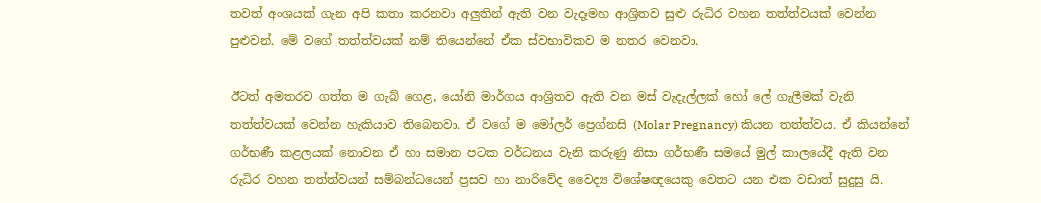තවත් අංශයක් ගැන අපි කතා කරනවා අලුතින් ඇති වන වැදෑමහ ආශ්‍රිතව සුළු රුධිර වහන තත්ත්වයක් වෙන්න පුළුවන්. මේ වගේ තත්ත්වයක් නම් තියෙන්නේ ඒක ස්වභාවිකව ම නතර වෙනවා.

ඊටත් අමතරව ගත්ත ම ගැබ් ගෙළ, යෝනි මාර්ගය ආශ්‍රිතව ඇති වන මස් වැදැල්ලක් හෝ ලේ ගැලීමක් වැනි තත්ත්වයක් වෙන්න හැකියාව තිබෙනවා. ඒ වගේ ම මෝලර් ප්‍රෙග්නසි (Molar Pregnancy) කියන තත්ත්වය. ඒ කියන්නේ ගර්භණී කළලයක් නොවන ඒ හා සමාන පටක වර්ධනය වැනි කරුණු නිසා ගර්භණී සමයේ මුල් කාලයේදී ඇති වන රුධිර වහන තත්ත්වයන් සම්බන්ධයෙන් ප්‍රසව හා නාරිවේද වෛද්‍ය විශේෂඥයෙකු වෙතට යන එක වඩාත් සුදුසු යි.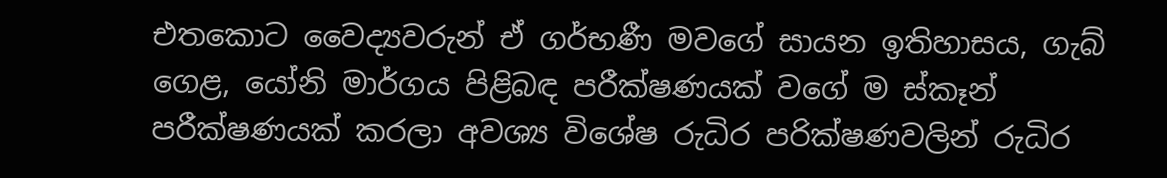එතකොට වෛද්‍යවරුන් ඒ ගර්භණී මවගේ සායන ඉතිහාසය, ගැබ් ගෙළ, යෝනි මාර්ගය පිළිබඳ පරීක්ෂණයක් වගේ ම ස්කෑන් පරීක්ෂණයක් කරලා අවශ්‍ය විශේෂ රුධිර පරික්ෂණවලින් රුධිර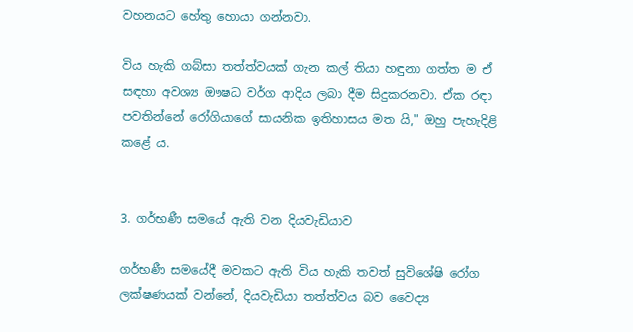වහනයට හේතු හොයා ගන්නවා.

විය හැකි ගබ්සා තත්ත්වයක් ගැන කල් තියා හඳුනා ගත්ත ම ඒ සඳහා අවශ්‍ය ඖෂධ වර්ග ආදිය ලබා දීම සිදුකරනවා. ඒක රඳා පවතින්නේ රෝගියාගේ සායනික ඉතිහාසය මත යි," ඔහු පැහැදිළි කළේ ය.


3. ගර්භණී සමයේ ඇති වන දියවැඩියාව

ගර්භණී සමයේදී මවකට ඇති විය හැකි තවත් සුවිශේෂි රෝග ලක්ෂණයක් වන්නේ, දියවැඩියා තත්ත්වය බව වෛද්‍ය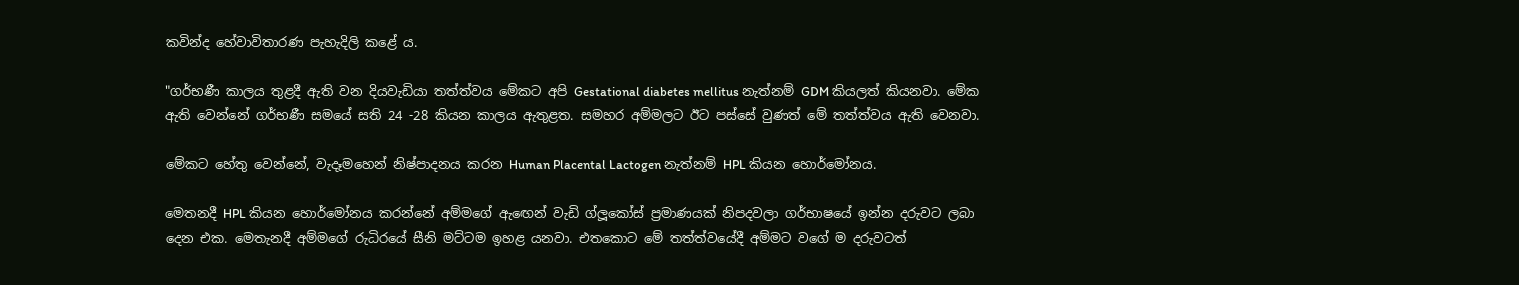කවින්ද හේවාවිතාරණ පැහැදිලි කළේ ය.

"ගර්භණී කාලය තුළදී ඇති වන දියවැඩියා තත්ත්වය මේකට අපි Gestational diabetes mellitus නැත්නම් GDM කියලත් කියනවා. මේක ඇති වෙන්නේ ගර්භණී සමයේ සති 24 -28 කියන කාලය ඇතුළත. සමහර අම්මලට ඊට පස්සේ වුණත් මේ තත්ත්වය ඇති වෙනවා.

මේකට හේතු වෙන්නේ, වැදෑමහෙන් නිෂ්පාදනය කරන Human Placental Lactogen නැත්නම් HPL කියන හොර්මෝනය.

මෙතනදී HPL කියන හොර්මෝනය කරන්නේ අම්මගේ ඇඟෙන් වැඩි ග්ලූකෝස් ප්‍රමාණයක් නිපදවලා ගර්භාෂයේ ඉන්න දරුවට ලබා දෙන එක. මෙතැනදී අම්මගේ රුධිරයේ සීනි මට්ටම ඉහළ යනවා. එතකොට මේ තත්ත්වයේදී අම්මට වගේ ම දරුවටත්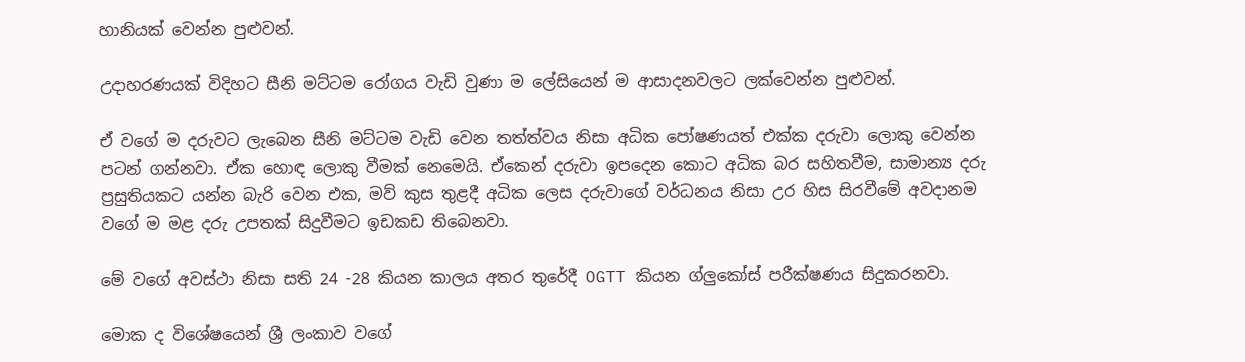හානියක් වෙන්න පුළුවන්.

උදාහරණයක් විදිහට සීනි මට්ටම රෝගය වැඩි වුණා ම ලේසියෙන් ම ආසාදනවලට ලක්වෙන්න පුළුවන්.

ඒ වගේ ම දරුවට ලැබෙන සීනි මට්ටම වැඩි වෙන තත්ත්වය නිසා අධික පෝෂණයත් එක්ක දරුවා ලොකු වෙන්න පටන් ගන්නවා. ඒක හොඳ ලොකු වීමක් නෙමෙයි. ඒකෙන් දරුවා ඉපදෙන කොට අධික බර සහිතවීම, සාමාන්‍ය දරු ප්‍රසුතියකට යන්න බැරි වෙන එක, මව් කුස තුළදී අධික ලෙස දරුවාගේ වර්ධනය නිසා උර හිස සිරවීමේ අවදානම වගේ ම මළ දරු උපතක් සිදුවීමට ඉඩකඩ තිබෙනවා.

මේ වගේ අවස්ථා නිසා සති 24 -28 කියන කාලය අතර තුරේදී OGTT කියන ග්ලුකෝස් පරීක්ෂණය සිදුකරනවා.

මොක ද විශේෂයෙන් ශ්‍රී ලංකාව වගේ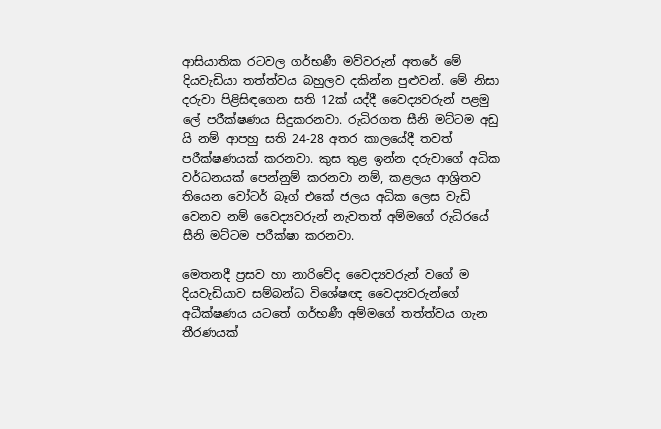ආසියාතික රටවල ගර්භණී මව්වරුන් අතරේ මේ දියවැඩියා තත්ත්වය බහුලව දකින්න පුළුවන්. මේ නිසා දරුවා පිළිසිඳගෙන සති 12ක් යද්දී වෛද්‍යවරුන් පළමු ලේ පරීක්ෂණය සිදුකරනවා. රුධිරගත සීනි මට්ටම අඩු යි නම් ආපහු සති 24-28 අතර කාලයේදී තවත් පරීක්ෂණයක් කරනවා. කුස තුළ ඉන්න දරුවාගේ අධික වර්ධනයක් පෙන්නුම් කරනවා නම්, කළලය ආශ්‍රිතව තියෙන වෝටර් බෑග් එකේ ජලය අධික ලෙස වැඩි වෙනව නම් වෛද්‍යවරුන් නැවතත් අම්මගේ රුධිරයේ සීනි මට්ටම පරීක්ෂා කරනවා.

මෙතනදී ප්‍රසව හා නාරිවේද වෛද්‍යවරුන් වගේ ම දියවැඩියාව සම්බන්ධ විශේෂඥ වෛද්‍යවරුන්ගේ අධීක්ෂණය යටතේ ගර්භණී අම්මගේ තත්ත්වය ගැන තීරණයක්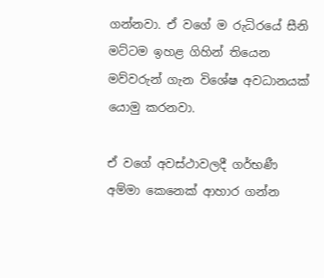ගන්නවා. ඒ වගේ ම රුධිරයේ සීනි මට්ටම ඉහළ ගිහින් තියෙන මව්වරුන් ගැන විශේෂ අවධානයක් යොමු කරනවා.

ඒ වගේ අවස්ථාවලදී ගර්භණී අම්මා කෙනෙක් ආහාර ගන්න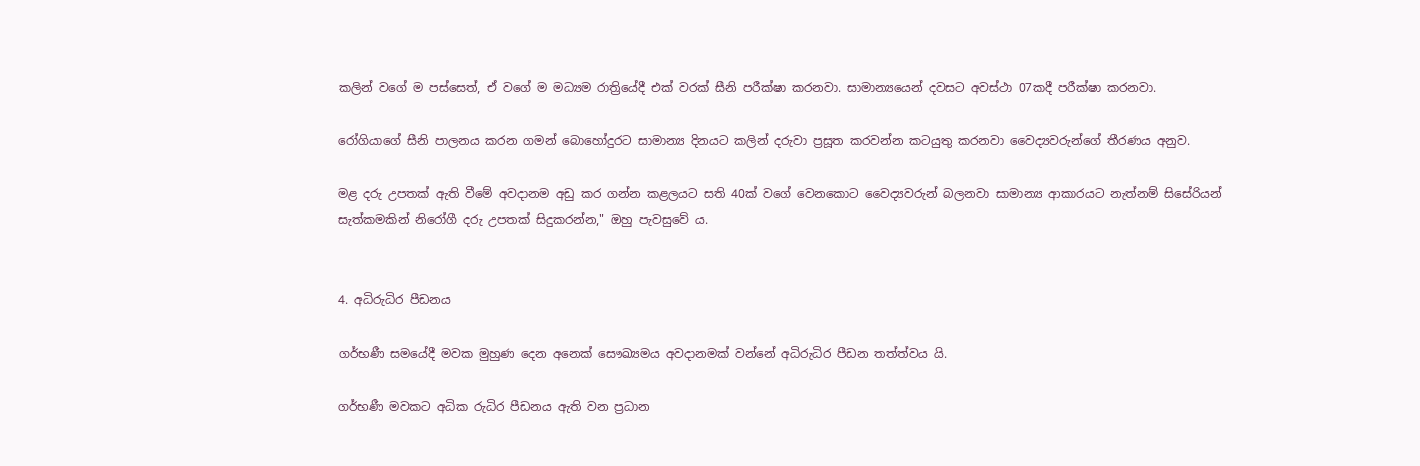කලින් වගේ ම පස්සෙත්, ඒ වගේ ම මධ්‍යම රාත්‍රියේදී එක් වරක් සීනි පරීක්ෂා කරනවා. සාමාන්‍යයෙන් දවසට අවස්ථා 07කදී පරීක්ෂා කරනවා.

රෝගියාගේ සීනි පාලනය කරන ගමන් බොහෝදුරට සාමාන්‍ය දිනයට කලින් දරුවා ප්‍රසූත කරවන්න කටයුතු කරනවා වෛද්‍යවරුන්ගේ තීරණය අනුව.

මළ දරු උපතක් ඇති වීමේ අවදානම අඩු කර ගන්න කළලයට සති 40ක් වගේ වෙනකොට වෛද්‍යවරුන් බලනවා සාමාන්‍ය ආකාරයට නැත්නම් සිසේරියන් සැත්කමකින් නිරෝගී දරු උපතක් සිදුකරන්න," ඔහු පැවසුවේ ය.


4. අධිරුධිර පීඩනය

ගර්භණී සමයේදී මවක මුහුණ දෙන අනෙක් සෞඛ්‍යමය අවදානමක් වන්නේ අධිරුධිර පීඩන තත්ත්වය යි.

ගර්භණී මවකට අධික රුධිර පීඩනය ඇති වන ප්‍රධාන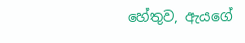හේතුව, ඇයගේ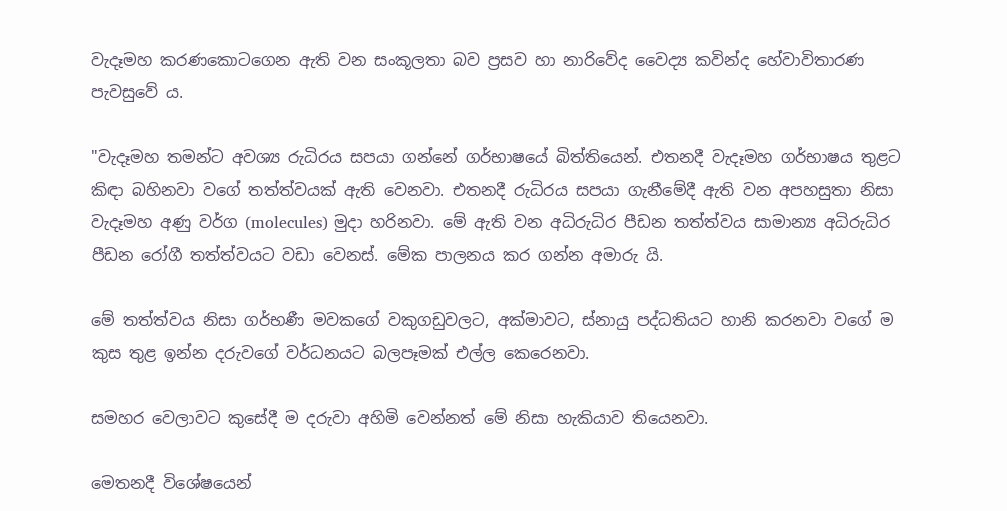වැදෑමහ කරණකොටගෙන ඇති වන සංකූලතා බව ප්‍රසව හා නාරිවේද වෛද්‍ය කවින්ද හේවාවිතාරණ පැවසුවේ ය.

"වැදෑමහ තමන්ට අවශ්‍ය රුධිරය සපයා ගන්නේ ගර්භාෂයේ බිත්තියෙන්. එතනදී වැදෑමහ ගර්භාෂය තුළට කිඳා බහිනවා වගේ තත්ත්වයක් ඇති වෙනවා. එතනදී රුධිරය සපයා ගැනීමේදී ඇති වන අපහසුතා නිසා වැදෑමහ අණු වර්ග (molecules) මුදා හරිනවා. මේ ඇති වන අධිරුධිර පීඩන තත්ත්වය සාමාන්‍ය අධිරුධිර පීඩන රෝගී තත්ත්වයට වඩා වෙනස්. මේක පාලනය කර ගන්න අමාරු යි.

මේ තත්ත්වය නිසා ගර්භණී මවකගේ වකුගඩුවලට, අක්මාවට, ස්නායු පද්ධතියට හානි කරනවා වගේ ම කුස තුළ ඉන්න දරුවගේ වර්ධනයට බලපෑමක් එල්ල කෙරෙනවා.

සමහර වෙලාවට කුසේදී ම දරුවා අහිමි වෙන්නත් මේ නිසා හැකියාව තියෙනවා.

මෙතනදී විශේෂයෙන්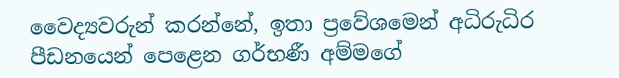වෛද්‍යවරුන් කරන්නේ, ඉතා ප්‍රවේශමෙන් අධිරුධිර පීඩනයෙන් පෙළෙන ගර්භණී අම්මගේ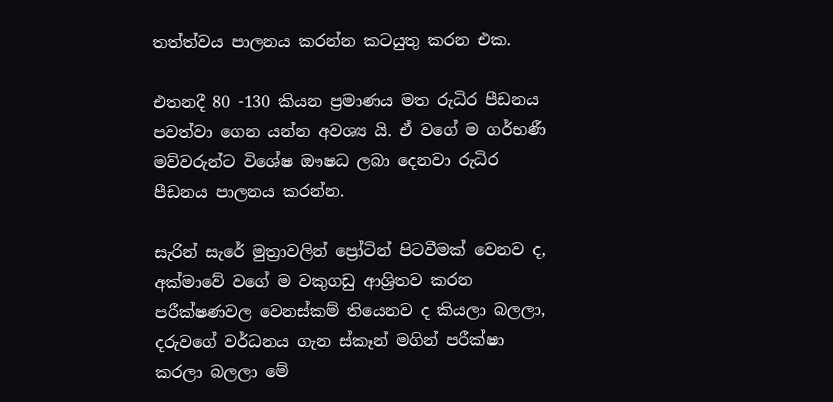තත්ත්වය පාලනය කරන්න කටයුතු කරන එක.

එතනදී 80 -130 කියන ප්‍රමාණය මත රුධිර පීඩනය පවත්වා ගෙන යන්න අවශ්‍ය යි. ඒ වගේ ම ගර්භණී මව්වරුන්ට විශේෂ ඖෂධ ලබා දෙනවා රුධිර පීඩනය පාලනය කරන්න.

සැරින් සැරේ මුත්‍රාවලින් ප්‍රෝටින් පිටවීමක් වෙනව ද, අක්මාවේ වගේ ම වකුගඩු ආශ්‍රිතව කරන පරීක්ෂණවල වෙනස්කම් තියෙනව ද කියලා බලලා, දරුවගේ වර්ධනය ගැන ස්කෑන් මගින් පරීක්ෂා කරලා බලලා මේ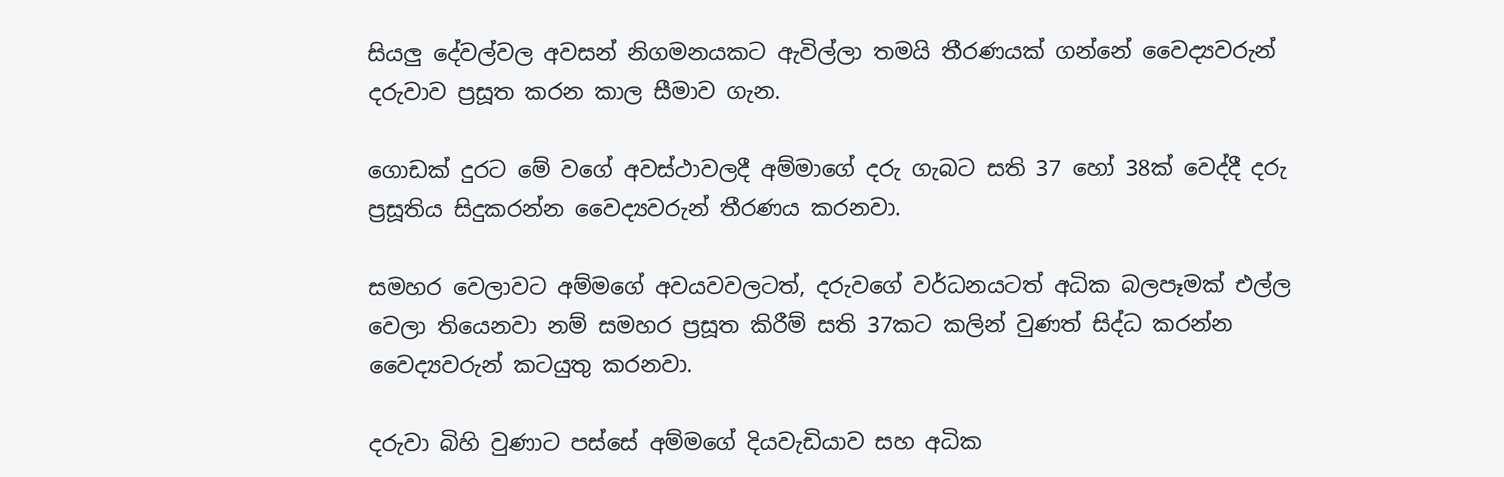සියලු දේවල්වල අවසන් නිගමනයකට ඇවිල්ලා තමයි තීරණයක් ගන්නේ වෛද්‍යවරුන් දරුවාව ප්‍රසූත කරන කාල සීමාව ගැන.

ගොඩක් දුරට මේ වගේ අවස්ථාවලදී අම්මාගේ දරු ගැබට සති 37 හෝ 38ක් වෙද්දී දරු ප්‍රසූතිය සිදුකරන්න වෛද්‍යවරුන් තීරණය කරනවා.

සමහර වෙලාවට අම්මගේ අවයවවලටත්, දරුවගේ වර්ධනයටත් අධික බලපෑමක් එල්ල වෙලා තියෙනවා නම් සමහර ප්‍රසූත කිරීම් සති 37කට කලින් වුණත් සිද්ධ කරන්න වෛද්‍යවරුන් කටයුතු කරනවා.

දරුවා බිහි වුණාට පස්සේ අම්මගේ දියවැඩියාව සහ අධික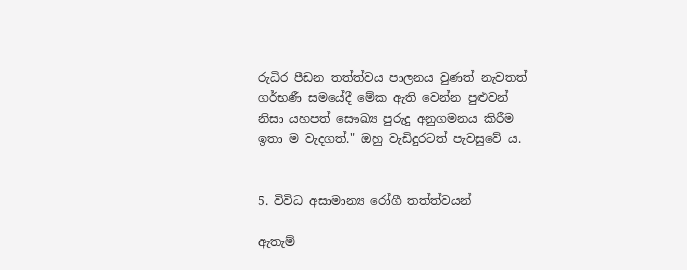රුධිර පීඩන තත්ත්වය පාලනය වුණත් නැවතත් ගර්භණී සමයේදී මේක ඇති වෙන්න පුළුවන් නිසා යහපත් සෞඛ්‍ය පුරුදු අනුගමනය කිරීම ඉතා ම වැදගත්." ඔහු වැඩිදුරටත් පැවසුවේ ය.


5. විවිධ අසාමාන්‍ය රෝගී තත්ත්වයන්

ඇතැම්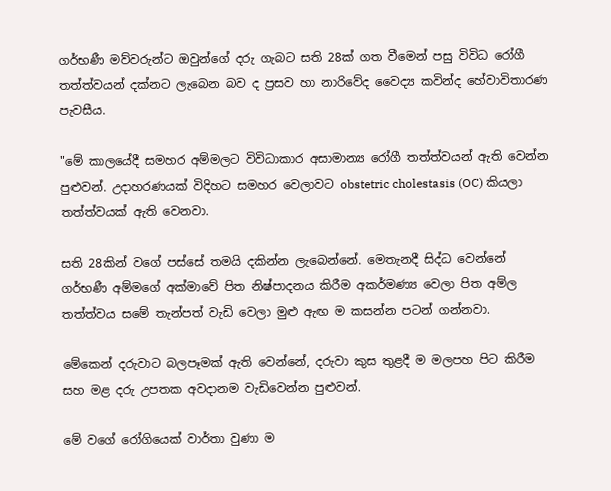ගර්භණී මව්වරුන්ට ඔවුන්ගේ දරු ගැබට සති 28ක් ගත වීමෙන් පසු විවිධ රෝගී තත්ත්වයන් දක්නට ලැබෙන බව ද ප්‍රසව හා නාරිවේද වෛද්‍ය කවින්ද හේවාවිතාරණ පැවසීය.

"මේ කාලයේදී සමහර අම්මලට විවිධාකාර අසාමාන්‍ය රෝගී තත්ත්වයන් ඇති වෙන්න පුළුවන්. උදාහරණයක් විදිහට සමහර වෙලාවට obstetric cholestasis (OC) කියලා තත්ත්වයක් ඇති වෙනවා.

සති 28කින් වගේ පස්සේ තමයි දකින්න ලැබෙන්නේ. මෙතැනදී සිද්ධ වෙන්නේ ගර්භණී අම්මගේ අක්මාවේ පිත නිෂ්පාදනය කිරීම අකර්මණ්‍ය වෙලා පිත අම්ල තත්ත්වය සමේ තැන්පත් වැඩි වෙලා මුළු ඇඟ ම කසන්න පටන් ගන්නවා.

මේකෙන් දරුවාට බලපෑමක් ඇති වෙන්නේ, දරුවා කුස තුළදී ම මලපහ පිට කිරීම සහ මළ දරු උපතක අවදානම වැඩිවෙන්න පුළුවන්.

මේ වගේ රෝගියෙක් වාර්තා වුණා ම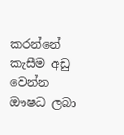කරන්නේ කැසීම අඩු වෙන්න ඖෂධ ලබා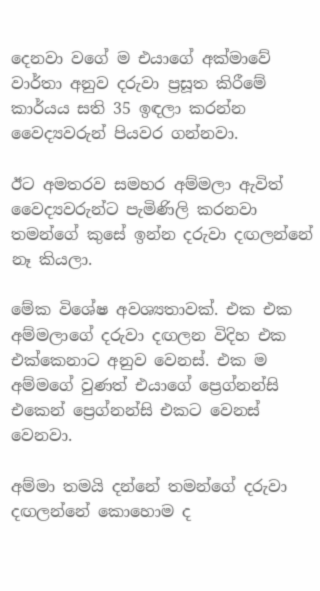දෙනවා වගේ ම එයාගේ අක්මාවේ වාර්තා අනුව දරුවා ප්‍රසූත කිරීමේ කාර්යය සති 35 ඉඳලා කරන්න වෛද්‍යවරුන් පියවර ගන්නවා.

ඊට අමතරව සමහර අම්මලා ඇවිත් වෛද්‍යවරුන්ට පැමිණිලි කරනවා තමන්ගේ කුසේ ඉන්න දරුවා දඟලන්නේ නෑ කියලා.

මේක විශේෂ අවශ්‍යතාවක්. එක එක අම්මලාගේ දරුවා දඟලන විදිහ එක එක්කෙනාට අනුව වෙනස්. එක ම අම්මගේ වුණත් එයාගේ ප්‍රෙග්නන්සි එකෙන් ප්‍රෙග්නන්සි එකට වෙනස් වෙනවා.

අම්මා තමයි දන්නේ තමන්ගේ දරුවා දඟලන්නේ කොහොම ද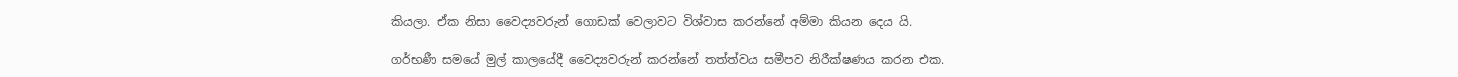කියලා. ඒක නිසා වෛද්‍යවරුන් ගොඩක් වෙලාවට විශ්වාස කරන්නේ අම්මා කියන දෙය යි.

ගර්භණී සමයේ මුල් කාලයේදී වෛද්‍යවරුන් කරන්නේ තත්ත්වය සමීපව නිරීක්ෂණය කරන එක.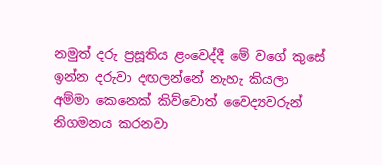නමුත් දරු ප්‍රසූතිය ළංවෙද්දී මේ වගේ කුසේ ඉන්න දරුවා දඟලන්නේ නැහැ කියලා අම්මා කෙනෙක් කිව්වොත් වෛද්‍යවරුන් නිගමනය කරනවා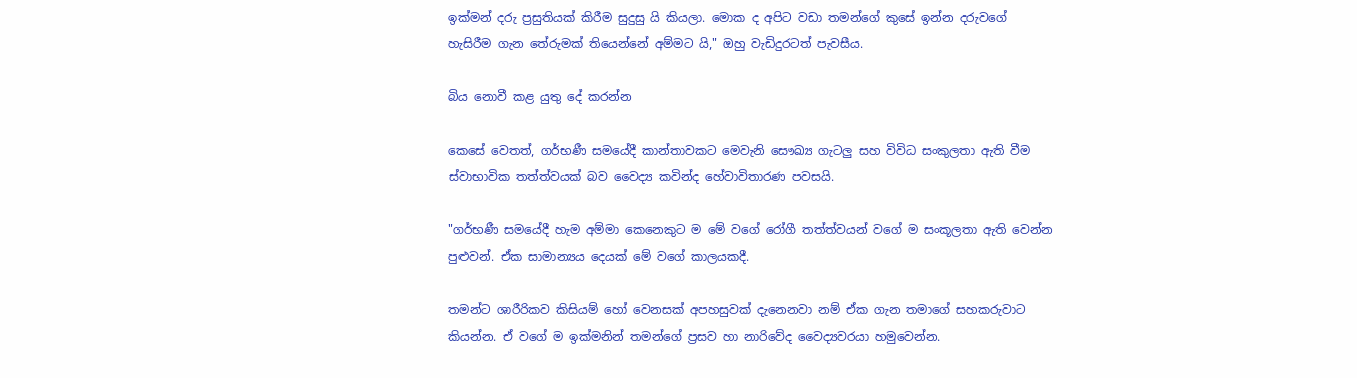ඉක්මන් දරු ප්‍රසුතියක් කිරීම සුදුසු යි කියලා. මොක ද අපිට වඩා තමන්ගේ කුසේ ඉන්න දරුවගේ හැසිරීම ගැන තේරුමක් තියෙන්නේ අම්මට යි," ඔහු වැඩිදුරටත් පැවසීය.

බිය නොවී කළ යුතු දේ කරන්න

කෙසේ වෙතත්, ගර්භණී සමයේදී කාන්තාවකට මෙවැනි සෞඛ්‍ය ගැටලු සහ විවිධ සංකුලතා ඇති වීම ස්වාභාවික තත්ත්වයක් බව වෛද්‍ය කවින්ද හේවාවිතාරණ පවසයි.

"ගර්භණී සමයේදී හැම අම්මා කෙනෙකුට ම මේ වගේ රෝගී තත්ත්වයන් වගේ ම සංකූලතා ඇති වෙන්න පුළුවන්. ඒක සාමාන්‍යය දෙයක් මේ වගේ කාලයකදී.

තමන්ට ශාරීරිකව කිසියම් හෝ වෙනසක් අපහසුවක් දැනෙනවා නම් ඒක ගැන තමාගේ සහකරුවාට කියන්න. ඒ වගේ ම ඉක්මනින් තමන්ගේ ප්‍රසව හා නාරිවේද වෛද්‍යවරයා හමුවෙන්න.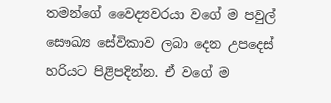තමන්ගේ වෛද්‍යවරයා වගේ ම පවුල් සෞඛ්‍ය සේවිකාව ලබා දෙන උපදෙස් හරියට පිළිපදින්න. ඒ වගේ ම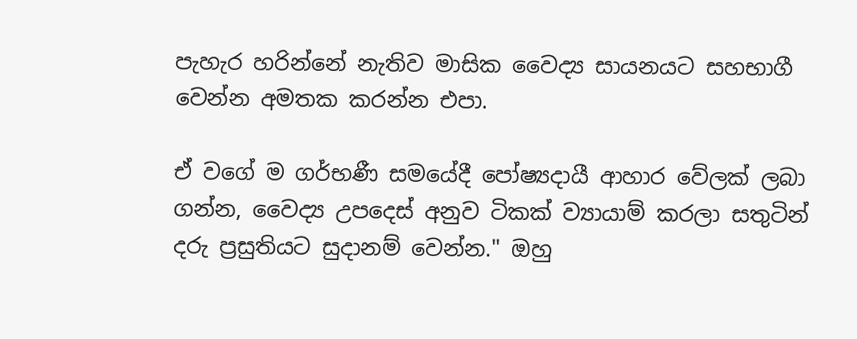පැහැර හරින්නේ නැතිව මාසික වෛද්‍ය සායනයට සහභාගී වෙන්න අමතක කරන්න එපා.

ඒ වගේ ම ගර්භණී සමයේදී පෝෂ්‍යදායී ආහාර වේලක් ලබා ගන්න, වෛද්‍ය උපදෙස් අනුව ටිකක් ව්‍යායාම් කරලා සතුටින් දරු ප්‍රසුතියට සුදානම් වෙන්න." ඔහු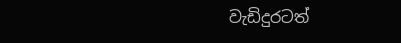වැඩිදුරටත්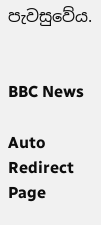පැවසුවේය.


BBC News

Auto Redirect Page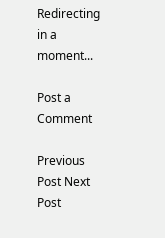Redirecting in a moment...

Post a Comment

Previous Post Next Post